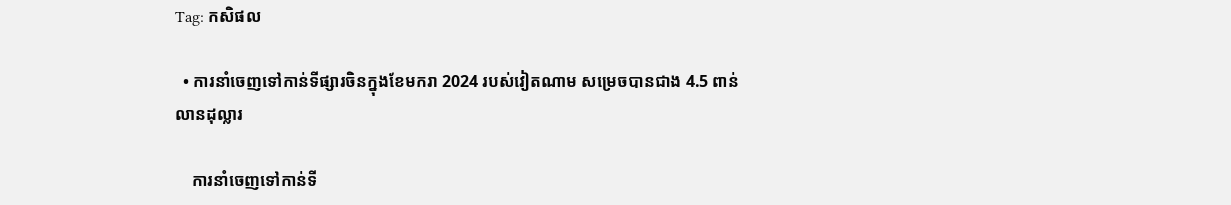Tag: កសិផល

  • ការនាំចេញទៅកាន់ទីផ្សារចិនក្នុងខែមករា 2024 របស់វៀតណាម សម្រេចបានជាង 4.5 ពាន់លានដុល្លារ

    ការនាំចេញទៅកាន់ទី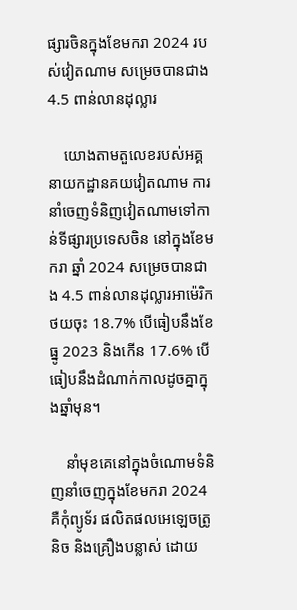ផ្សារចិនក្នុងខែមករា 2024 របស់វៀតណាម សម្រេចបានជាង 4.5 ពាន់លានដុល្លារ

    យោងតាមតួលេខរបស់អគ្គនាយកដ្ឋានគយវៀតណាម ការនាំចេញទំនិញវៀតណាមទៅកាន់ទីផ្សារប្រទេសចិន នៅក្នុងខែមករា ឆ្នាំ 2024 សម្រេចបានជាង 4.5 ពាន់លានដុល្លារអាម៉េរិក ថយចុះ 18.7% បើធៀបនឹងខែធ្នូ 2023 និងកើន 17.6% បើធៀបនឹងដំណាក់កាលដូចគ្នាក្នុងឆ្នាំមុន។

    នាំមុខគេនៅក្នុងចំណោមទំនិញនាំចេញក្នុងខែមករា 2024 គឺកុំព្យូទ័រ ផលិតផលអេឡេចត្រូនិច និងគ្រឿងបន្លាស់ ដោយ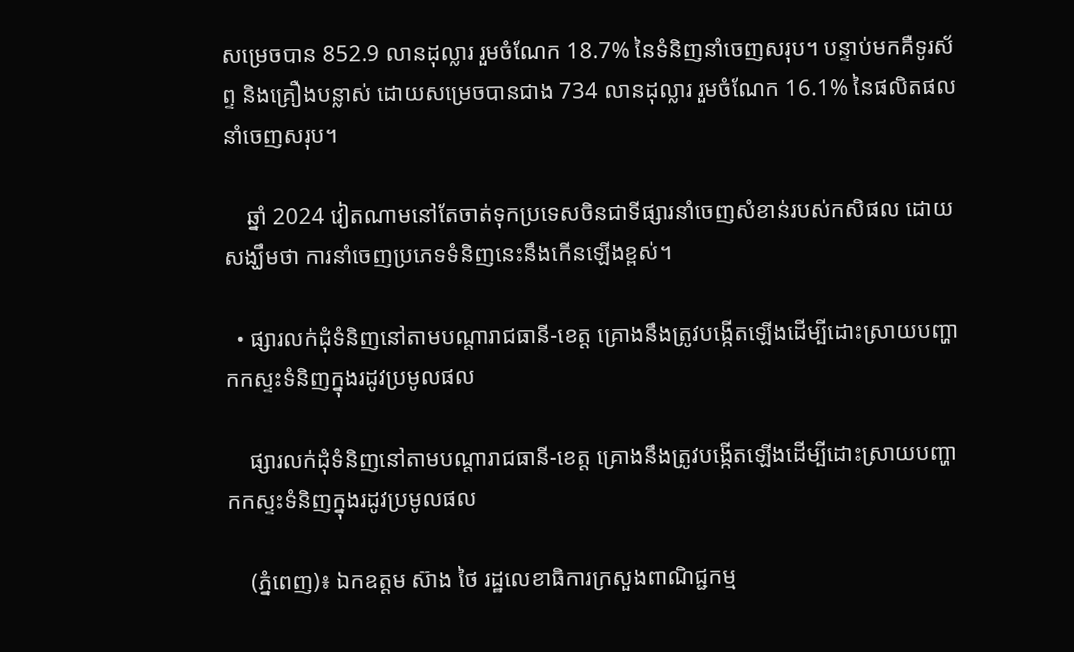សម្រេចបាន 852.9 លានដុល្លារ រួមចំណែក 18.7% នៃទំនិញនាំចេញសរុប។ បន្ទាប់មកគឺទូរស័ព្ទ និងគ្រឿងបន្លាស់ ដោយសម្រេចបានជាង 734 លានដុល្លារ រួមចំណែក 16.1% នៃផលិតផលនាំចេញសរុប។

    ឆ្នាំ 2024 វៀតណាមនៅតែចាត់ទុកប្រទេសចិនជាទីផ្សារនាំចេញសំខាន់របស់កសិផល ដោយសង្ឃឹមថា ការនាំចេញប្រភេទទំនិញនេះនឹងកើនឡើងខ្ពស់។

  • ផ្សារលក់ដុំទំនិញនៅតាមបណ្ដារាជធានី-ខេត្ត គ្រោងនឹងត្រូវបង្កើតឡើងដើម្បីដោះស្រាយបញ្ហាកកស្ទះទំនិញក្នុងរដូវប្រមូលផល

    ផ្សារលក់ដុំទំនិញនៅតាមបណ្ដារាជធានី-ខេត្ត គ្រោងនឹងត្រូវបង្កើតឡើងដើម្បីដោះស្រាយបញ្ហាកកស្ទះទំនិញក្នុងរដូវប្រមូលផល

    (ភ្នំពេញ)៖ ឯកឧត្តម ស៊ាង ថៃ រដ្ឋលេខាធិការក្រសួងពាណិជ្ជកម្ម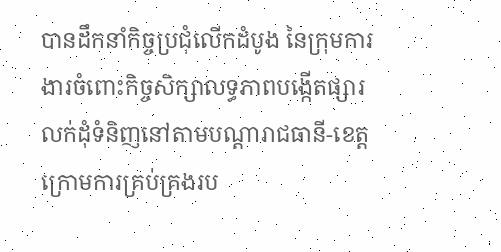បានដឹកនាំកិច្ចប្រជុំលើកដំបូង នៃក្រុមការងារចំពោះកិច្ចសិក្សាលទ្ធភាពបង្កើតផ្សារលក់ដុំទំនិញនៅតាមបណ្តារាជធានី-ខេត្ត ក្រោមការគ្រប់គ្រងរប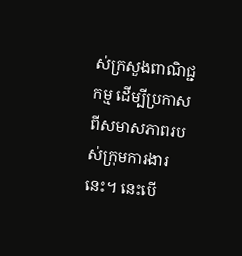ស់ក្រសួងពាណិជ្ជកម្ម ដើម្បីប្រកាសពីសមាសភាពរបស់ក្រុមការងារនេះ។ នេះបើ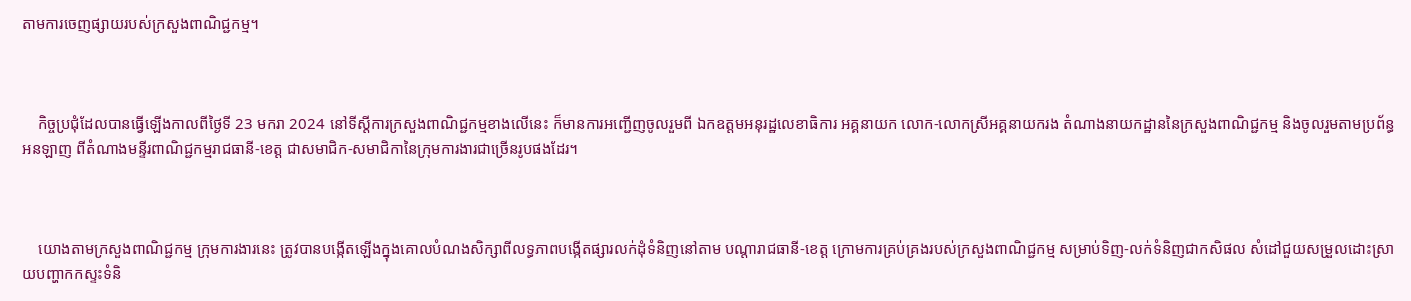តាមការចេញផ្សាយរបស់ក្រសួងពាណិជ្ជកម្ម។



    កិច្ចប្រជុំដែលបានធ្វើឡើងកាលពីថ្ងៃទី 23 មករា 2024 នៅទីស្តីការក្រសួងពាណិជ្ជកម្មខាងលើនេះ ក៏មានការអញ្ជើញចូលរួមពី ឯកឧត្តមអនុរដ្ឋលេខាធិការ អគ្គនាយក លោក-លោកស្រីអគ្គនាយករង តំណាងនាយកដ្ឋាននៃក្រសួងពាណិជ្ជកម្ម និងចូលរួមតាមប្រព័ន្ធអនឡាញ ពីតំណាងមន្ទីរពាណិជ្ជកម្មរាជធានី-ខេត្ត ជាសមាជិក-សមាជិកានៃក្រុមការងារជាច្រើនរូបផងដែរ។



    យោងតាមក្រសួងពាណិជ្ជកម្ម ក្រុមការងារនេះ ត្រូវបានបង្កើតឡើងក្នុងគោលបំណងសិក្សាពីលទ្ធភាពបង្កើតផ្សារលក់ដុំទំនិញនៅតាម បណ្តារាជធានី-ខេត្ត ក្រោមការគ្រប់គ្រងរបស់ក្រសួងពាណិជ្ជកម្ម សម្រាប់ទិញ-លក់ទំនិញជាកសិផល សំដៅជួយសម្រួលដោះស្រាយបញ្ហាកកស្ទះទំនិ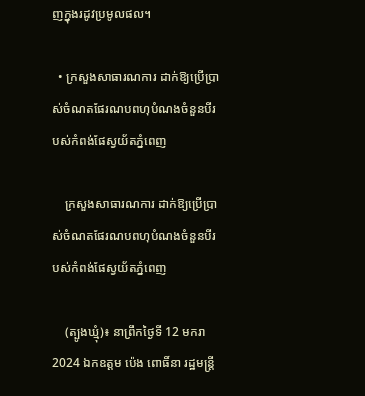ញក្នុងរដូវប្រមូលផល។

  • ក្រសួងសាធារណការ ដាក់ឱ្យប្រើប្រាស់ចំណតផែរណបពហុបំណងចំនួនបីរបស់កំពង់ផែស្វយ័តភ្នំពេញ

    ក្រសួងសាធារណការ ដាក់ឱ្យប្រើប្រាស់ចំណតផែរណបពហុបំណងចំនួនបីរបស់កំពង់ផែស្វយ័តភ្នំពេញ

    (ត្បូងឃ្មុំ)៖ នាព្រឹកថ្ងៃទី 12 មករា 2024 ឯកឧត្តម ប៉េង ពោធិ៍នា រដ្ឋមន្ត្រី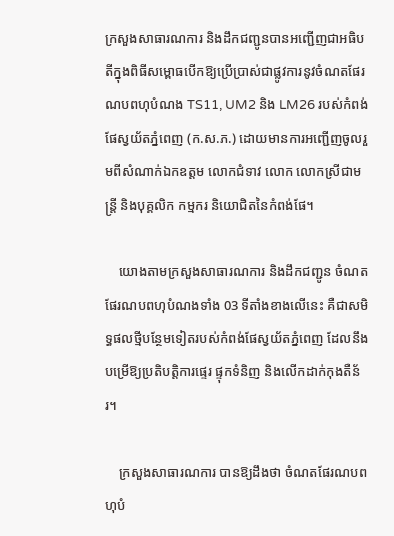ក្រសួងសាធារណការ និងដឹកជញ្ជូនបានអញ្ជើញជាអធិបតីក្នុងពិធីសម្ពោធបើកឱ្យប្រើប្រាស់ជាផ្លូវការនូវចំណតផែរណបពហុបំណង TS11, UM2 និង LM26 របស់កំពង់ផែស្វយ័តភ្នំពេញ (ក.ស.ភ.) ដោយមានការអញ្ជើញចូលរួមពីសំណាក់ឯកឧត្តម លោកជំទាវ លោក លោកស្រីជាមន្ត្រី និងបុគ្គលិក កម្មករ និយោជិតនៃកំពង់ផែ។

    យោងតាមក្រសួងសាធារណការ និងដឹកជញ្ជូន ចំណតផែរណបពហុបំណងទាំង 03 ទីតាំងខាងលើនេះ គឺជាសមិទ្ធផលថ្មីបន្ថែមទៀតរបស់កំពង់ផែស្វយ័តភ្នំពេញ ដែលនឹងបម្រើឱ្យប្រតិបត្តិការផ្ទេរ ផ្ទុកទំនិញ និងលើកដាក់កុងតឺន័រ។

    ក្រសួងសាធារណការ បានឱ្យដឹងថា ចំណតផែរណបពហុបំ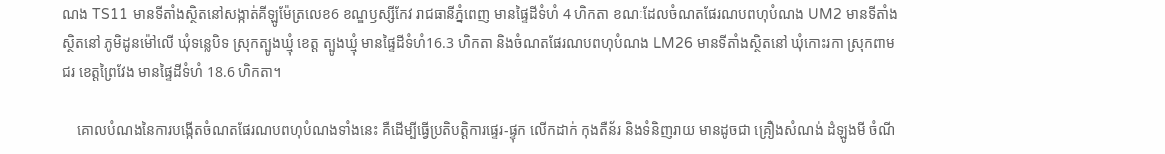ណង TS11 មានទីតាំងស្ថិតនៅសង្កាត់គីឡូម៉ែត្រលេខ6 ខណ្ឌឫស្សីកែវ រាជធានីភ្នំពេញ មានផ្ទៃដីទំហំ 4 ហិកតា ខណៈដែលចំណតផែរណបពហុបំណង UM2 មានទីតាំងស្ថិតនៅ ភូមិដូនម៉ៅលើ ឃុំទន្លេបិទ ស្រុកត្បូងឃ្មុំ ខេត្ត ត្បូងឃ្មុំ មានផ្ទៃដីទំហំ16.3 ហិកតា និងចំណតផែរណបពហុបំណង LM26 មានទីតាំងស្ថិតនៅ ឃុំកោះរកា ស្រុកពាមជរ ខេត្តព្រៃវែង មានផ្ទៃដីទំហំ 18.6 ហិកតា។

    គោលបំណងនៃការបង្កើតចំណតផែរណបពហុបំណងទាំងនេះ គឺដើម្បីធ្វើប្រតិបត្តិការផ្ទេរ-ផ្ទុក លើកដាក់ កុងតឺន័រ និងទំនិញរាយ មានដូចជា គ្រឿងសំណង់ ដំឡូងមី ចំណី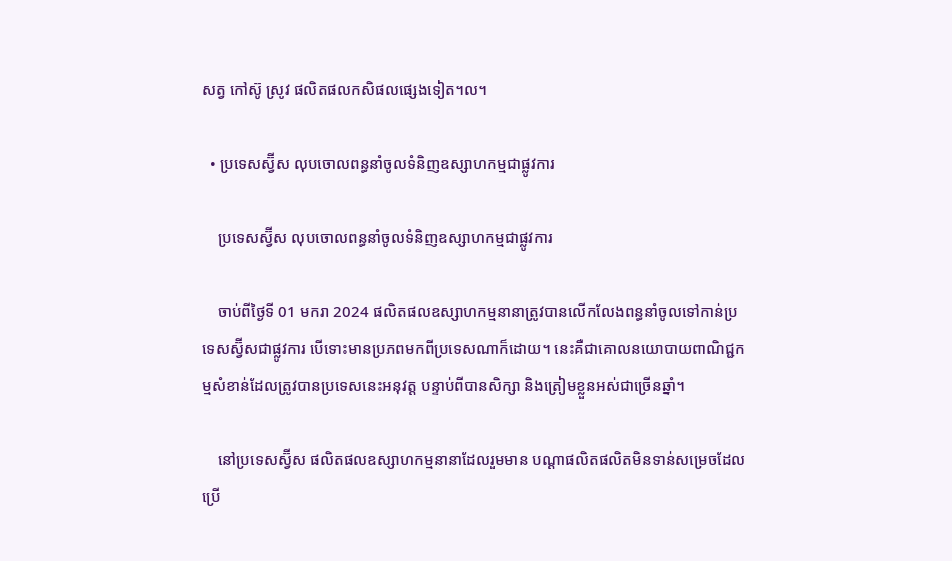សត្វ កៅស៊ូ ស្រូវ ផលិតផលកសិផលផ្សេងទៀត។ល។

  • ប្រទេសស្វ៊ីស លុបចោលពន្ធនាំចូលទំនិញឧស្សាហកម្មជាផ្លូវការ

    ប្រទេសស្វ៊ីស លុបចោលពន្ធនាំចូលទំនិញឧស្សាហកម្មជាផ្លូវការ

    ចាប់ពីថ្ងៃទី 01 មករា 2024 ផលិតផលឧស្សាហកម្មនានាត្រូវបានលើកលែងពន្ធនាំចូលទៅកាន់ប្រទេសស្វ៊ីសជាផ្លូវការ បើទោះមានប្រភពមកពីប្រទេសណាក៏ដោយ។ នេះគឺជាគោលនយោបាយពាណិជ្ជកម្មសំខាន់ដែលត្រូវបានប្រទេសនេះអនុវត្ត បន្ទាប់ពីបានសិក្សា និងត្រៀមខ្លួនអស់ជាច្រើនឆ្នាំ។

    នៅប្រទេសស្វ៊ីស ផលិតផលឧស្សាហកម្មនានាដែលរួមមាន បណ្ដាផលិតផលិតមិនទាន់សម្រេចដែលប្រើ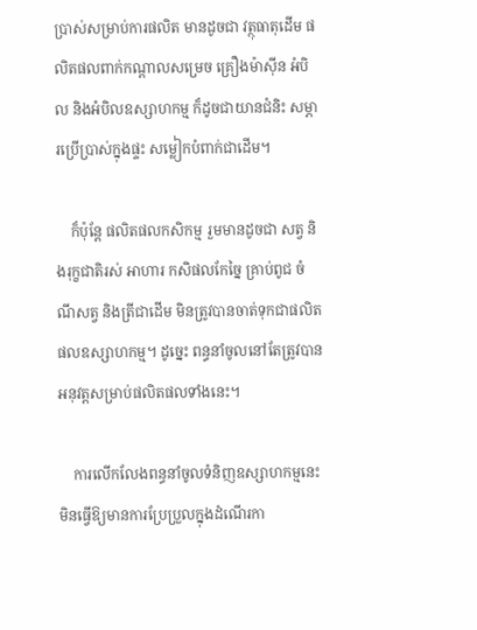ប្រាស់សម្រាប់ការផលិត មានដូចជា វត្ថុធាតុដើម ផលិតផលពាក់កណ្ដាលសម្រេច គ្រឿងម៉ាស៊ីន អំបិល និងអំបិលឧស្សាហកម្ម ក៏ដូចជាយានជំនិះ សម្ភារប្រើប្រាស់ក្នុងផ្ទះ សម្លៀកបំពាក់ជាដើម។

    ក៏ប៉ុន្តែ ផលិតផលកសិកម្ម រួមមានដូចជា សត្វ និងរុក្ខជាតិរស់ អាហារ កសិផលកែច្នៃ គ្រាប់ពូជ ចំណីសត្វ និងត្រីជាដើម មិនត្រូវបានចាត់ទុកជាផលិតផលឧស្សាហកម្ម។ ដូច្នេះ ពន្ធនាំចូលនៅតែត្រូវបានអនុវត្តសម្រាប់ផលិតផលទាំងនេះ។

    ការលើកលែងពន្ធនាំចូលទំនិញឧស្សាហកម្មនេះ មិនធ្វើឱ្យមានការប្រែប្រួលក្នុងដំណើរកា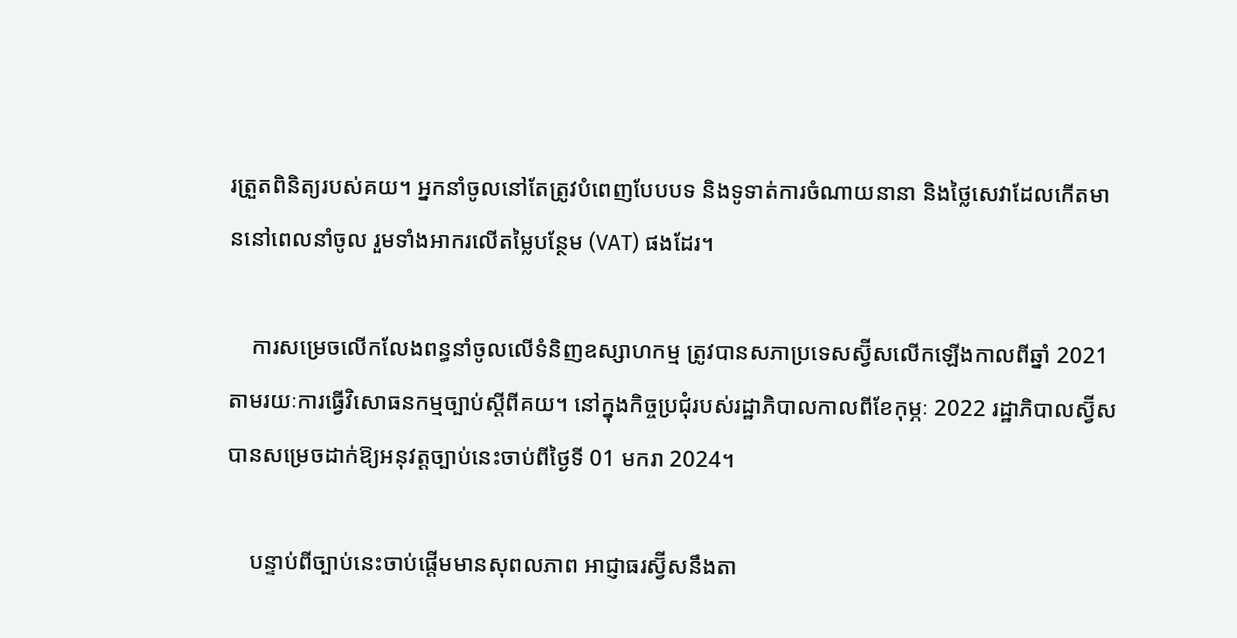រត្រួតពិនិត្យរបស់គយ។ អ្នកនាំចូលនៅតែត្រូវបំពេញបែបបទ និងទូទាត់ការចំណាយនានា និងថ្លៃសេវាដែលកើតមាននៅពេលនាំចូល រួមទាំងអាករលើតម្លៃបន្ថែម (VAT) ផងដែរ។

    ការសម្រេចលើកលែងពន្ធនាំចូលលើទំនិញឧស្សាហកម្ម ត្រូវបានសភាប្រទេសស្វ៊ីសលើកឡើងកាលពីឆ្នាំ 2021 តាមរយៈការធ្វើវិសោធនកម្មច្បាប់ស្ដីពីគយ។ នៅក្នុងកិច្ចប្រជុំរបស់រដ្ឋាភិបាលកាលពីខែកុម្ភៈ 2022 រដ្ឋាភិបាលស្វ៊ីសបានសម្រេចដាក់ឱ្យអនុវត្តច្បាប់នេះចាប់ពីថ្ងៃទី 01 មករា 2024។

    បន្ទាប់ពីច្បាប់នេះចាប់ផ្ដើមមានសុពលភាព អាជ្ញាធរស្វ៊ីសនឹងតា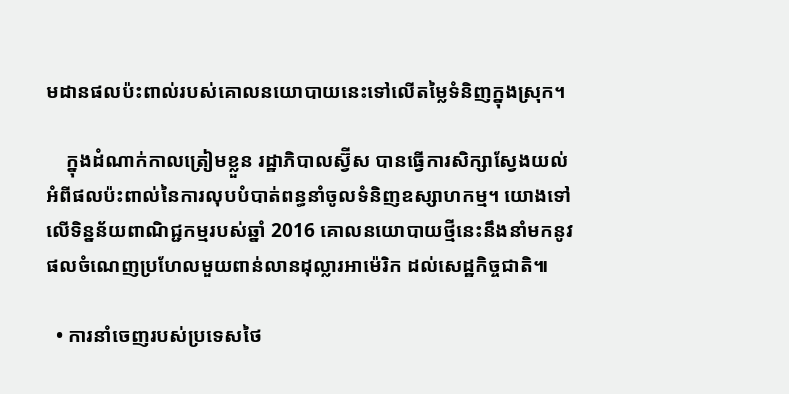មដានផលប៉ះពាល់របស់គោលនយោបាយនេះទៅលើតម្លៃទំនិញក្នុងស្រុក។

    ក្នុងដំណាក់កាលត្រៀមខ្លួន រដ្ឋាភិបាលស្វ៊ីស បានធ្វើការសិក្សាស្វែងយល់អំពីផលប៉ះពាល់នៃការលុបបំបាត់ពន្ធនាំចូលទំនិញឧស្សាហកម្ម។ យោងទៅលើទិន្នន័យពាណិជ្ជកម្មរបស់ឆ្នាំ 2016 គោលនយោបាយថ្មីនេះនឹងនាំមកនូវផលចំណេញប្រហែលមួយពាន់លានដុល្លារអាម៉េរិក ដល់សេដ្ឋកិច្ចជាតិ៕

  • ការនាំចេញរបស់ប្រទេសថៃ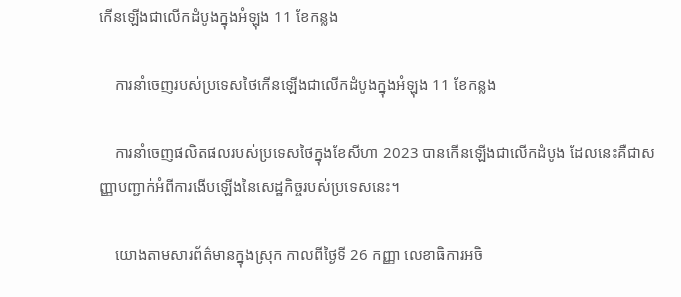កើនឡើងជាលើកដំបូងក្នុងអំឡុង 11 ខែកន្លង

    ការនាំចេញរបស់ប្រទេសថៃកើនឡើងជាលើកដំបូងក្នុងអំឡុង 11 ខែកន្លង

    ការនាំចេញផលិតផលរបស់ប្រទេសថៃក្នុងខែសីហា 2023 បានកើនឡើងជាលើកដំបូង ដែលនេះគឺជាសញ្ញាបញ្ជាក់អំពីការងើបឡើងនៃសេដ្ឋកិច្ចរបស់ប្រទេសនេះ។

    យោងតាមសារព័ត៌មានក្នុងស្រុក កាលពីថ្ងៃទី 26 កញ្ញា លេខាធិការអចិ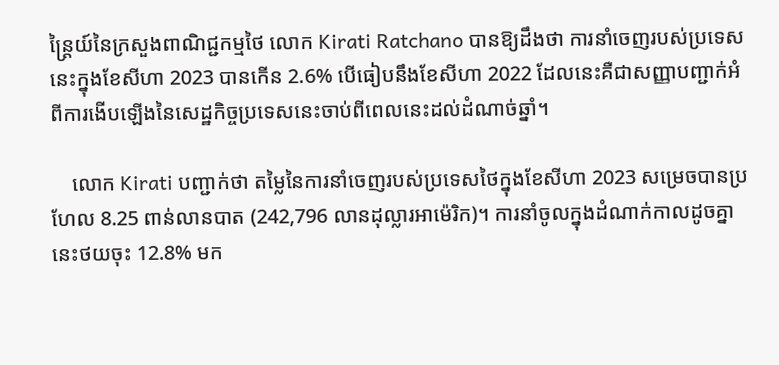ន្ត្រៃយ៍នៃក្រសួងពាណិជ្ជកម្មថៃ លោក Kirati Ratchano បានឱ្យដឹងថា ការនាំចេញរបស់ប្រទេសនេះក្នុងខែសីហា 2023 បានកើន 2.6% បើធៀបនឹងខែសីហា 2022 ដែលនេះគឺជាសញ្ញាបញ្ជាក់អំពីការងើបឡើងនៃសេដ្ឋកិច្ចប្រទេសនេះចាប់ពីពេលនេះដល់ដំណាច់ឆ្នាំ។

    លោក Kirati បញ្ជាក់ថា តម្លៃនៃការនាំចេញរបស់ប្រទេសថៃក្នុងខែសីហា 2023 សម្រេចបានប្រហែល 8.25 ពាន់លានបាត (242,796 លានដុល្លារអាម៉េរិក)។ ការនាំចូលក្នុងដំណាក់កាលដូចគ្នានេះថយចុះ 12.8% មក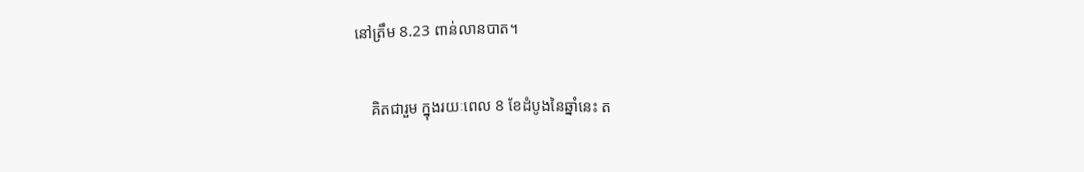នៅត្រឹម 8.23 ពាន់លានបាត។

    គិតជារួម ក្នុងរយៈពេល 8 ខែដំបូងនៃឆ្នាំនេះ ត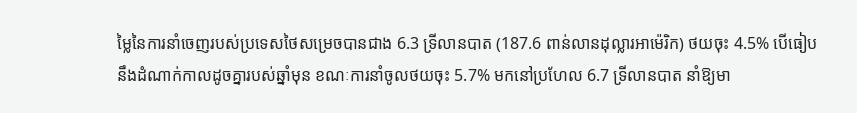ម្លៃនៃការនាំចេញរបស់ប្រទេសថៃសម្រេចបានជាង 6.3 ទ្រីលានបាត (187.6 ពាន់លានដុល្លារអាម៉េរិក) ថយចុះ 4.5% បើធៀបនឹងដំណាក់កាលដូចគ្នារបស់ឆ្នាំមុន ខណៈការនាំចូលថយចុះ 5.7% មកនៅប្រហែល 6.7 ទ្រីលានបាត នាំឱ្យមា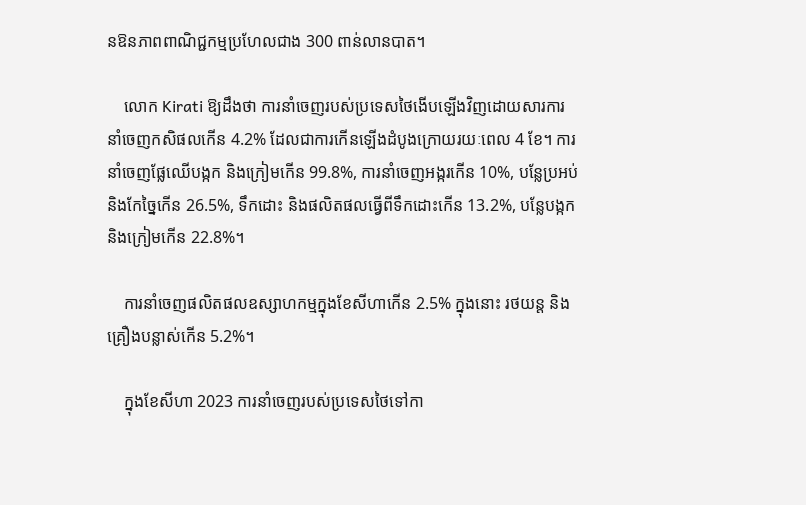នឱនភាពពាណិជ្ជកម្មប្រហែលជាង 300 ពាន់លានបាត។

    លោក Kirati ឱ្យដឹងថា ការនាំចេញរបស់ប្រទេសថៃងើបឡើងវិញដោយសារការនាំចេញកសិផលកើន 4.2% ដែលជាការកើនឡើងដំបូងក្រោយរយៈពេល 4 ខែ។ ការនាំចេញផ្លែឈើបង្កក និងក្រៀមកើន 99.8%, ការនាំចេញអង្ករកើន 10%, បន្លែប្រអប់ និងកែច្នៃកើន 26.5%, ទឹកដោះ និងផលិតផលធ្វើពីទឹកដោះកើន 13.2%, បន្លែបង្កក និងក្រៀមកើន 22.8%។

    ការនាំចេញផលិតផលឧស្សាហកម្មក្នុងខែសីហាកើន 2.5% ក្នុងនោះ រថយន្ត និងគ្រឿងបន្លាស់កើន 5.2%។

    ក្នុងខែសីហា 2023 ការនាំចេញរបស់ប្រទេសថៃទៅកា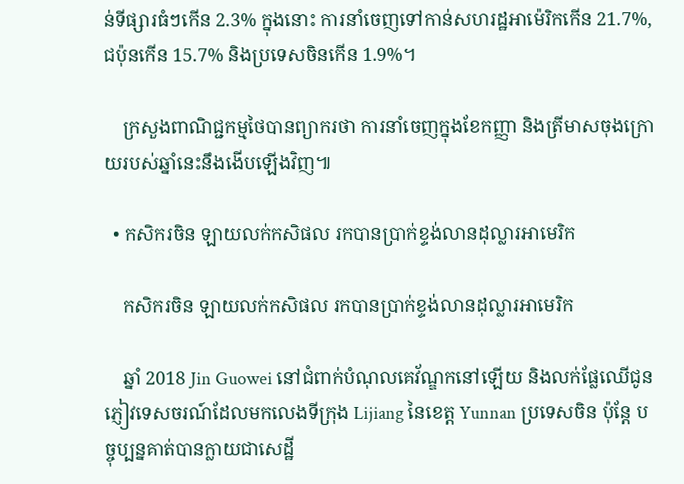ន់ទីផ្សារធំៗកើន 2.3% ក្នុងនោះ ការនាំចេញទៅកាន់សហរដ្ឋអាម៉េរិកកើន 21.7%, ជប៉ុនកើន 15.7% និងប្រទេសចិនកើន 1.9%។

    ក្រសួងពាណិជ្ជកម្មថៃបានព្យាករថា ការនាំចេញក្នុងខែកញ្ញា និងត្រីមាសចុងក្រោយរបស់ឆ្នាំនេះនឹងងើបឡើងវិញ៕

  • កសិករចិន ឡាយលក់កសិផល រកបានប្រាក់ខ្ទង់លានដុល្លារអាមេរិក

    កសិករចិន ឡាយលក់កសិផល រកបានប្រាក់ខ្ទង់លានដុល្លារអាមេរិក

    ឆ្នាំ 2018 Jin Guowei នៅជំពាក់បំណុលគេវ័ណ្ឌកនៅឡើយ និងលក់ផ្លែឈើជូនភ្ញៀវទេសចរណ៍ដែលមកលេងទីក្រុង Lijiang នៃខេត្ត Yunnan ប្រទេសចិន ប៉ុន្តែ បច្ចុប្បន្នគាត់បានក្លាយជាសេដ្ឋី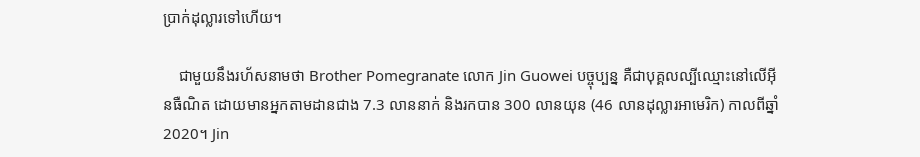ប្រាក់ដុល្លារទៅហើយ។

    ជាមួយនឹងរហ័សនាមថា Brother Pomegranate លោក Jin Guowei បច្ចុប្បន្ន គឺជាបុគ្គលល្បីឈ្មោះនៅលើអ៊ីនធឺណិត ដោយមានអ្នកតាមដានជាង 7.3 លាននាក់ និងរកបាន 300 លានយុន (46 លានដុល្លារអាមេរិក) កាលពីឆ្នាំ 2020។ Jin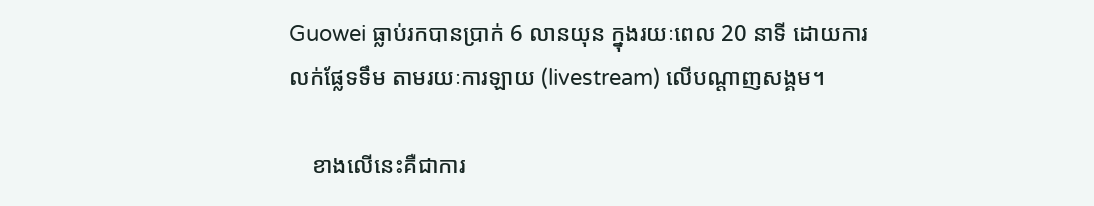Guowei ធ្លាប់រកបានប្រាក់ 6 លានយុន ក្នុងរយៈពេល 20 នាទី ដោយការលក់ផ្លែទទឹម តាមរយៈការឡាយ (livestream) លើបណ្ដាញសង្គម។

    ខាងលើនេះគឺជាការ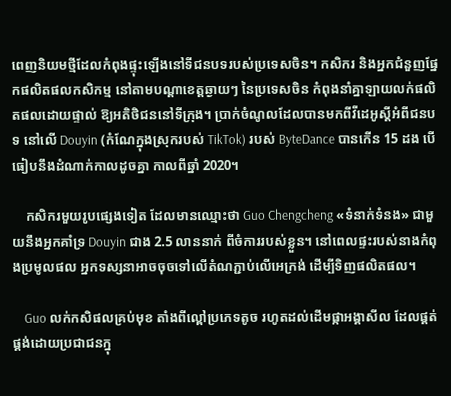ពេញនិយមថ្មីដែលកំពុងផ្ទុះឡើងនៅទីជនបទរបស់ប្រទេសចិន។ កសិករ និងអ្នកជំនួញផ្នែកផលិតផលកសិកម្ម នៅតាមបណ្ដាខេត្តឆ្ងាយៗ នៃប្រទេសចិន កំពុងនាំគ្នាឡាយលក់ផលិតផលដោយផ្ទាល់ ឱ្យអតិថិជននៅទីក្រុង។ ប្រាក់ចំណូលដែលបានមកពីវីដេអូស្ដីអំពីជនបទ នៅលើ Douyin (កំណែក្នុងស្រុករបស់ TikTok) របស់ ByteDance បានកើន 15 ដង បើធៀបនឹងដំណាក់កាលដូចគ្នា កាលពីឆ្នាំ 2020។

    កសិករមួយរូបផ្សេងទៀត ដែលមានឈ្មោះថា Guo Chengcheng «ទំនាក់ទំនង» ជាមួយនឹងអ្នកគាំទ្រ Douyin ជាង 2.5 លាននាក់ ពីចំការរបស់ខ្លួន។ នៅពេលផ្ទះរបស់នាងកំពុងប្រមូលផល អ្នកទស្សនាអាចចុចទៅលើតំណភ្ជាប់លើអេក្រង់ ដើម្បីទិញផលិតផល។

    Guo លក់កសិផលគ្រប់មុខ តាំងពីល្ពៅប្រភេទតូច រហូតដល់ដើមផ្កាអង្គាសីល ដែលផ្គត់ផ្គង់ដោយប្រជាជនក្នុ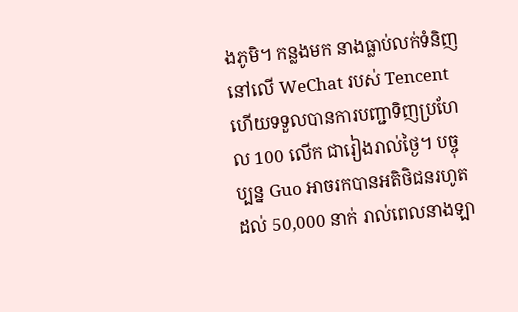ងភូមិ។ កន្លងមក នាងធ្លាប់លក់ទំនិញនៅលើ WeChat របស់ Tencent ហើយទទួលបានការបញ្ជាទិញប្រហែល 100 លើក ជារៀងរាល់ថ្ងៃ។ បច្ចុប្បន្ន Guo អាចរកបានអតិថិជនរហូតដល់ 50,000 នាក់ រាល់ពេលនាងឡា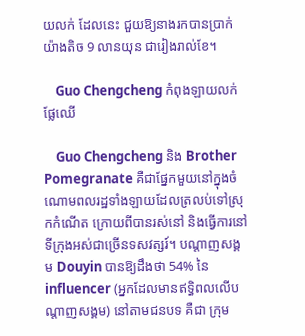យលក់ ដែលនេះ ជួយឱ្យនាងរកបានប្រាក់យ៉ាងតិច 9 លានយុន ជារៀងរាល់ខែ។

    Guo Chengcheng កំពុងឡាយលក់ផ្លែឈើ

    Guo Chengcheng និង Brother Pomegranate គឺជាផ្នែកមួយនៅក្នុងចំណោមពលរដ្ឋទាំងឡាយដែលត្រលប់ទៅស្រុកកំណើត ក្រោយពីបានរស់នៅ និងធ្វើការនៅទីក្រុងអស់ជាច្រើនទសវត្សរ៍។ បណ្ដាញសង្គម Douyin បានឱ្យដឹងថា 54% នៃ influencer (អ្នកដែលមានឥទ្ធិពលលើបណ្ដាញសង្គម) នៅតាមជនបទ គឺជា ក្រុម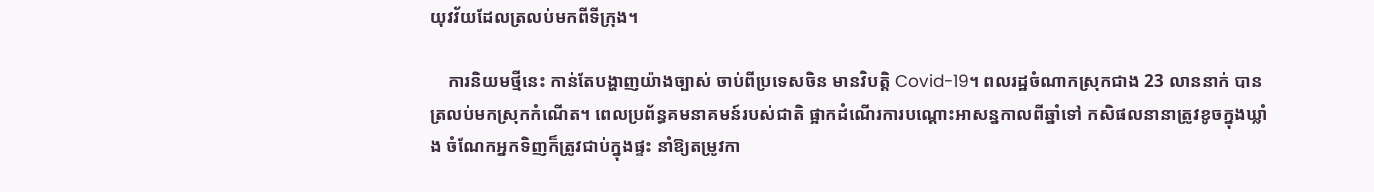យុវវ័យដែលត្រលប់មកពីទីក្រុង។

    ការនិយមថ្មីនេះ កាន់តែបង្ហាញយ៉ាងច្បាស់ ចាប់ពីប្រទេសចិន មានវិបត្តិ Covid-19។ ពលរដ្ឋចំណាកស្រុកជាង 23 លាននាក់ បានត្រលប់មកស្រុកកំណើត។ ពេលប្រព័ន្ធគមនាគមន៍របស់ជាតិ ផ្អាកដំណើរការបណ្ដោះអាសន្នកាលពីឆ្នាំទៅ កសិផលនានាត្រូវខូចក្នុងឃ្លាំង ចំណែកអ្នកទិញក៏ត្រូវជាប់ក្នុងផ្ទះ នាំឱ្យតម្រូវកា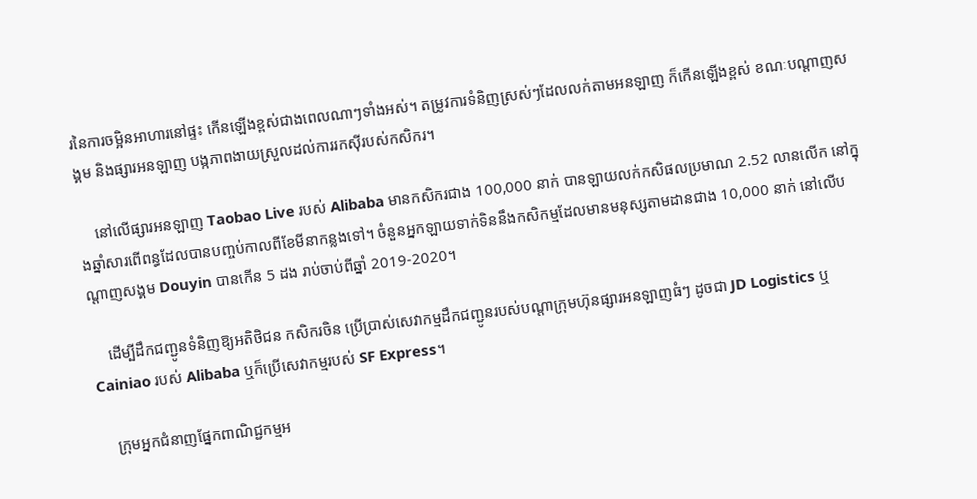រនៃការចម្អិនអាហារនៅផ្ទះ កើនឡើងខ្ពស់ជាងពេលណាៗទាំងអស់។ តម្រូវការទំនិញស្រស់ៗដែលលក់តាមអនឡាញ ក៏កើនឡើងខ្ពស់ ខណៈបណ្ដាញសង្គម និងផ្សារអនឡាញ បង្កភាពងាយស្រួលដល់ការរកស៊ីរបស់កសិករ។

    នៅលើផ្សារអនឡាញ Taobao Live របស់ Alibaba មានកសិករជាង 100,000 នាក់ បានឡាយលក់កសិផលប្រមាណ 2.52 លានលើក នៅក្នុងឆ្នាំសារពើពន្ធដែលបានបញ្ចប់កាលពីខែមីនាកន្លងទៅ។ ចំនួនអ្នកឡាយទាក់ទិននឹងកសិកម្មដែលមានមនុស្សតាមដានជាង 10,000 នាក់ នៅលើបណ្ដាញសង្គម Douyin បានកើន 5 ដង រាប់ចាប់ពីឆ្នាំ 2019-2020។

    ដើម្បីដឹកជញ្ជូនទំនិញឱ្យអតិថិជន កសិករចិន ប្រើប្រាស់សេវាកម្មដឹកជញ្ជូនរបស់បណ្ដាក្រុមហ៊ុនផ្សារអនឡាញធំៗ ដូចជា JD Logistics ឬ Cainiao របស់ Alibaba ឬក៏ប្រើសេវាកម្មរបស់ SF Express។

    ក្រុមអ្នកជំនាញផ្នែកពាណិជ្ជកម្មអ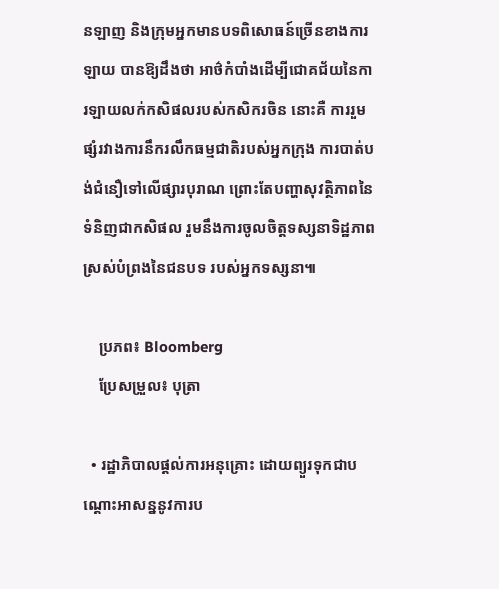នឡាញ និងក្រុមអ្នកមានបទពិសោធន៍ច្រើនខាងការឡាយ បានឱ្យដឹងថា អាថ៌កំបាំងដើម្បីជោគជ័យនៃការឡាយលក់កសិផលរបស់កសិករចិន នោះគឺ ការរួមផ្សំរវាងការនឹករលឹកធម្មជាតិរបស់អ្នកក្រុង ការបាត់បង់ជំនឿទៅលើផ្សារបុរាណ ព្រោះតែបញ្ហាសុវត្ថិភាពនៃទំនិញជាកសិផល រួមនឹងការចូលចិត្តទស្សនាទិដ្ឋភាពស្រស់បំព្រងនៃជនបទ របស់អ្នកទស្សនា៕

    ប្រភព៖ Bloomberg
    ប្រែសម្រួល៖ បុត្រា

  • រដ្ឋាភិបាលផ្ដល់ការអនុគ្រោះ ដោយព្យួរទុកជាបណ្តោះអាសន្ននូវការប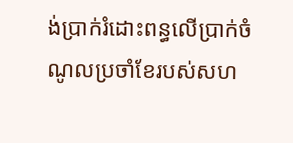ង់ប្រាក់រំដោះពន្ធលើប្រាក់ចំណូលប្រចាំខែរបស់សហ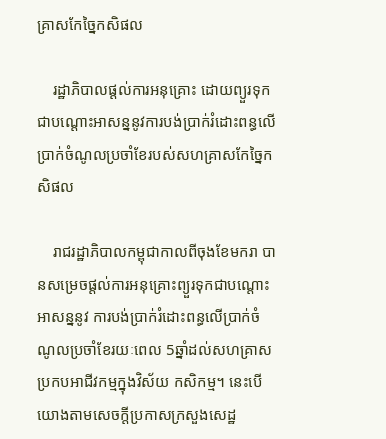គ្រាសកែច្នៃកសិផល

    រដ្ឋាភិបាលផ្ដល់ការអនុគ្រោះ ដោយព្យួរទុកជាបណ្តោះអាសន្ននូវការបង់ប្រាក់រំដោះពន្ធលើប្រាក់ចំណូលប្រចាំខែរបស់សហគ្រាសកែច្នៃកសិផល

    រាជរដ្ឋាភិបាលកម្ពុជាកាលពីចុងខែមករា បានសម្រេចផ្តល់ការអនុគ្រោះព្យួរទុកជាបណ្តោះអាសន្ននូវ ការបង់ប្រាក់រំដោះពន្ធលើប្រាក់ចំណូលប្រចាំខែរយៈពេល 5ឆ្នាំដល់សហគ្រាសប្រកបអាជីវកម្មក្នុងវិស័យ កសិកម្ម។ នេះបើយោងតាមសេចក្តីប្រកាសក្រសួងសេដ្ឋ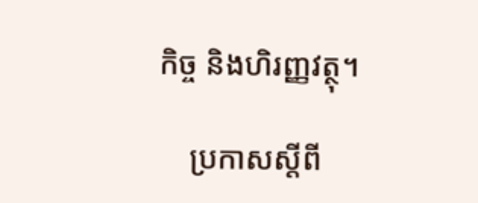កិច្ច និងហិរញ្ញវត្ថុ។

    ប្រកាសស្តីពី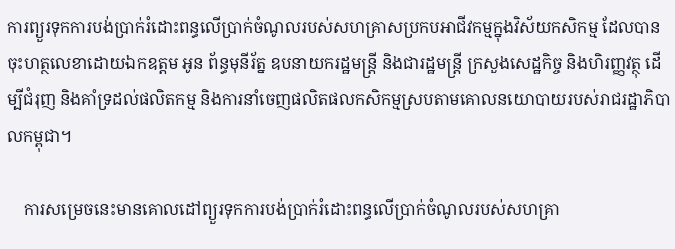ការព្យួរទុកការបង់ប្រាក់រំដោះពន្ធលើប្រាក់ចំណូលរបស់សហគ្រាសប្រកបអាជីវកម្មក្នុងវិស័យកសិកម្ម ដែលបានចុះហត្ថលេខាដោយឯកឧត្តម អូន ព័ន្ធមុនីរ័ត្ន ឧបនាយករដ្ឋមន្ត្រី និងជារដ្ឋមន្ត្រី ក្រសួងសេដ្ឋកិច្ច និងហិរញ្ញវត្ថុ ដើម្បីជំរុញ និងគាំទ្រដល់ផលិតកម្ម និងការនាំចេញផលិតផលកសិកម្មស្របតាមគោលនយោបាយរបស់រាជរដ្ឋាភិបាលកម្ពុជា។

    ការសម្រេចនេះមានគោលដៅព្យួរទុកការបង់ប្រាក់រំដោះពន្ធលើប្រាក់ចំណូលរបស់សហគ្រា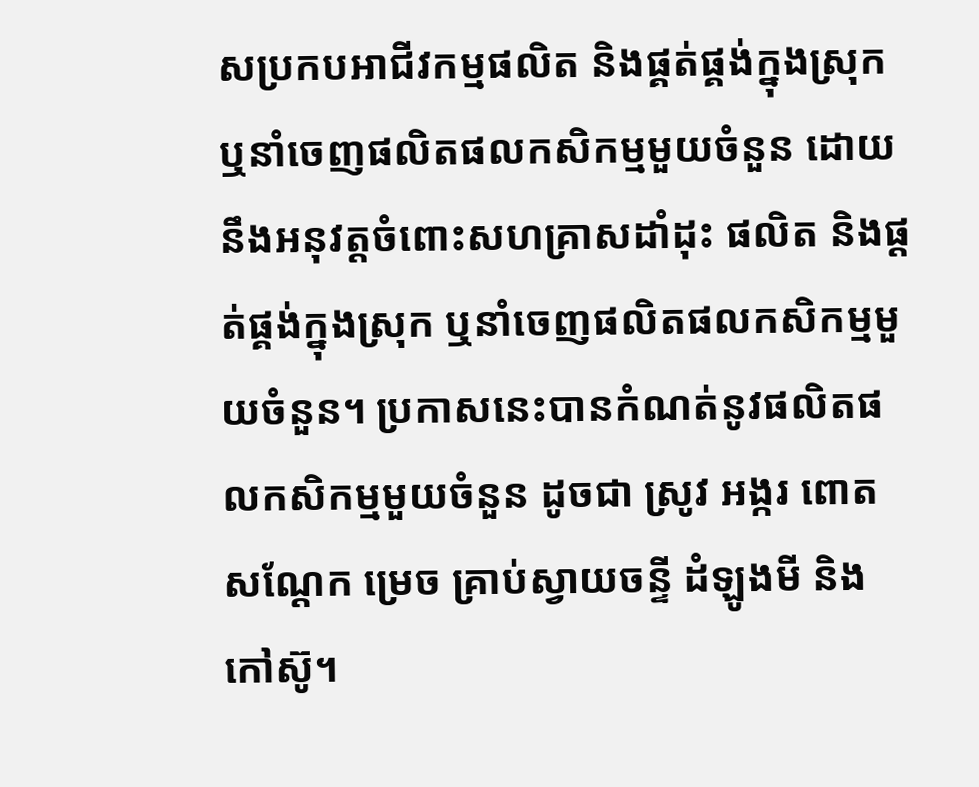សប្រកបអាជីវកម្មផលិត និងផ្គត់ផ្គង់ក្នុងស្រុក ឬនាំចេញផលិតផលកសិកម្មមួយចំនួន ដោយនឹងអនុវត្តចំពោះសហគ្រាសដាំដុះ ផលិត និងផ្តត់ផ្គង់ក្នុងស្រុក ឬនាំចេញផលិតផលកសិកម្មមួយចំនួន។ ប្រកាសនេះបានកំណត់នូវផលិតផលកសិកម្មមួយចំនួន ដូចជា ស្រូវ អង្ករ ពោត សណ្តែក ម្រេច គ្រាប់ស្វាយចន្ទី ដំឡូងមី និងកៅស៊ូ។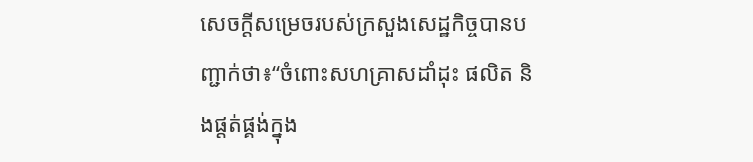សេចក្តីសម្រេចរបស់ក្រសួងសេដ្ឋកិច្ចបានបញ្ជាក់ថា៖“ចំពោះសហគ្រាសដាំដុះ ផលិត និងផ្តត់ផ្គង់ក្នុង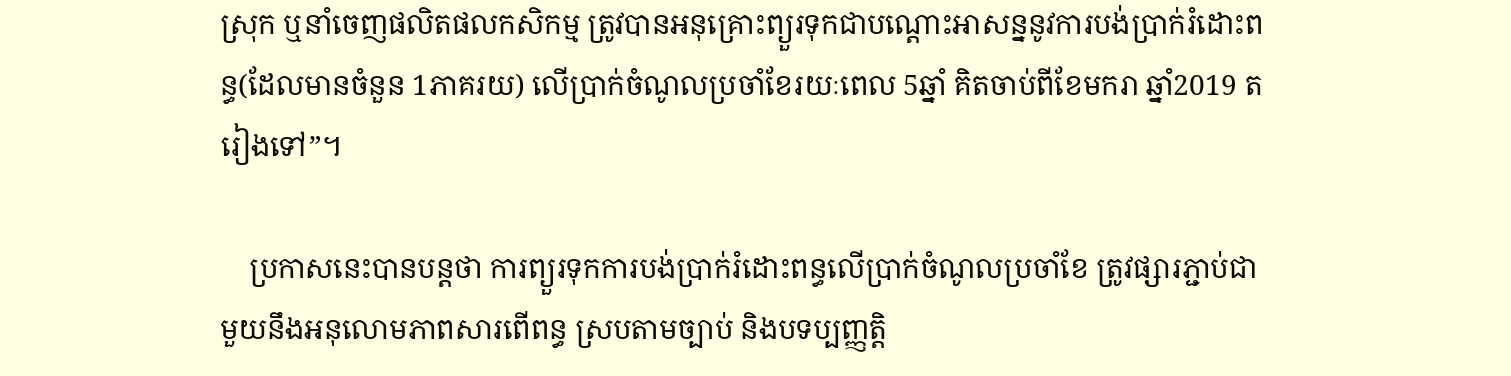ស្រុក ឬនាំចេញផលិតផលកសិកម្ម ត្រូវបានអនុគ្រោះព្យួរទុកជាបណ្តោះអាសន្ននូវការបង់ប្រាក់រំដោះពន្ធ(ដែលមានចំនួន 1ភាគរយ) លើប្រាក់ចំណូលប្រចាំខែរយៈពេល 5ឆ្នាំ គិតចាប់ពីខែមករា ឆ្នាំ2019 តរៀងទៅ”។

    ប្រកាសនេះបានបន្តថា ការព្យួរទុកការបង់ប្រាក់រំដោះពន្ធលើប្រាក់ចំណូលប្រចាំខែ ត្រូវផ្សារភ្ជាប់ជាមួយនឹងអនុលោមភាពសារពើពន្ធ ស្របតាមច្បាប់ និងបទប្បញ្ញត្តិ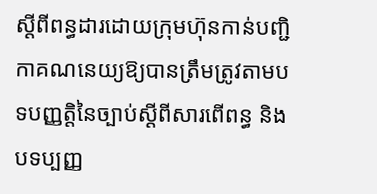ស្តីពីពន្ធដារដោយក្រុមហ៊ុនកាន់បញ្ជិកាគណនេយ្យឱ្យបានត្រឹមត្រូវតាមបទបញ្ញត្តិនៃច្បាប់ស្តីពីសារពើពន្ធ និងបទប្បញ្ញ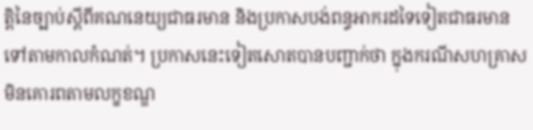ត្តិនៃច្បាប់ស្តីពីគណនេយ្យជាធរមាន និងប្រកាសបង់ពន្ធអាករដទៃទៀតជាធរមានទៅតាមកាលកំណត់។ ប្រកាសនេះទៀតសោតបានបញ្ជាក់ថា ក្នុងករណីសហគ្រាសមិនគោរពតាមលក្ខខណ្ឌ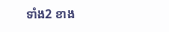ទាំង2 ខាង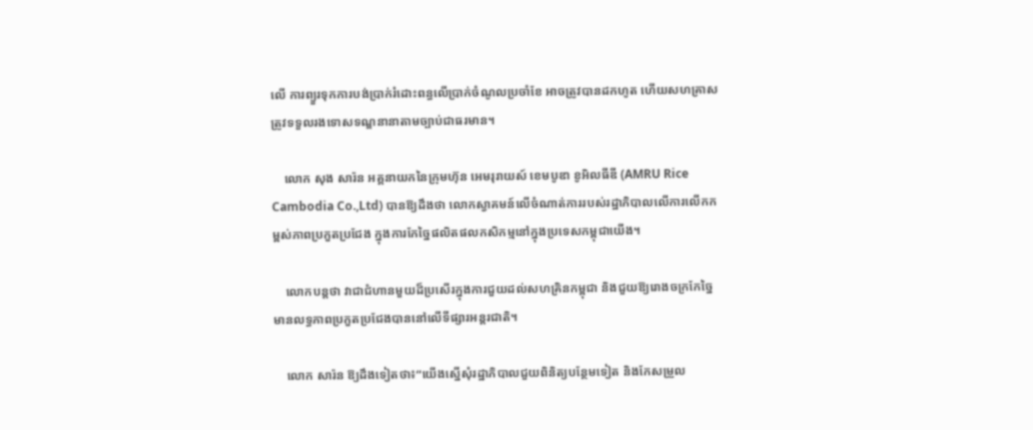លើ ការព្យួរទុកការបង់ប្រាក់រំដោះពន្ធលើប្រាក់ចំណូលប្រចាំខែ អាចត្រូវបានដកហូត ហើយសហគ្រាសត្រូវទទួលរងទោសទណ្ឌនានាតាមច្បាប់ជាធរមាន។

    លោក សុង សារ៉ន អគ្គនាយកនៃក្រុមហ៊ុន អេមរុរាយស៍ ខេមបូឌា ខូអិលធីឌី (AMRU Rice Cambodia Co.,Ltd) បានឱ្យដឹងថា លោកស្វាគមន៍លើចំណាត់ការរបស់រដ្ឋាភិបាលលើការលើកកម្ពស់ភាពប្រកួតប្រជែង ក្នុងការកែច្នៃផលិតផលកសិកម្មនៅក្នុងប្រទេសកម្ពុជាយើង។

    លោកបន្តថា វាជាជំហានមួយដ៏ប្រសើរក្នុងការជួយដល់សហគ្រិនកម្ពុជា និងជួយឱ្យរោងចក្រកែច្នៃមានលទ្ធភាពប្រកួតប្រជែងបាននៅលើទីផ្សារអន្តរជាតិ។

    លោក សារ៉ន ឱ្យដឹងទៀតថា៖“យើងស្នើសុំរដ្ឋាភិបាលជួយពិនិត្យបន្ថែមទៀត និងកែសម្រួល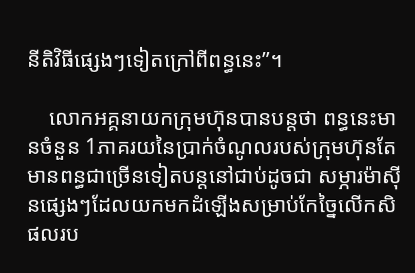នីតិវិធីផ្សេងៗទៀតក្រៅពីពន្ធនេះ”។

    លោកអគ្គនាយកក្រុមហ៊ុនបានបន្តថា ពន្ធនេះមានចំនួន 1ភាគរយនៃប្រាក់ចំណូលរបស់ក្រុមហ៊ុនតែមានពន្ធជាច្រើនទៀតបន្តនៅជាប់ដូចជា សម្ភារម៉ាស៊ីនផ្សេងៗដែលយកមកដំឡើងសម្រាប់កែច្នៃលើកសិផលរប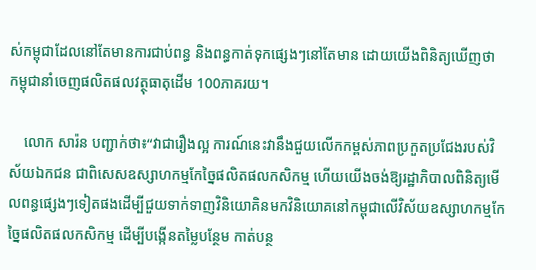ស់កម្ពុជាដែលនៅតែមានការជាប់ពន្ធ និងពន្ធកាត់ទុកផ្សេងៗនៅតែមាន ដោយយើងពិនិត្យឃើញថា កម្ពុជានាំចេញផលិតផលវត្ថុធាតុដើម 100ភាគរយ។

    លោក សារ៉ន បញ្ជាក់ថា៖“វាជារឿងល្អ ការណ៍នេះវានឹងជួយលើកកម្ពស់ភាពប្រកួតប្រជែងរបស់វិស័យឯកជន ជាពិសេសឧស្សាហកម្មកែច្នៃផលិតផលកសិកម្ម ហើយយើងចង់ឱ្យរដ្ឋាភិបាលពិនិត្យមើលពន្ធផ្សេងៗទៀតផងដើម្បីជួយទាក់ទាញវិនិយោគិនមកវិនិយោគនៅកម្ពុជាលើវិស័យឧស្សាហកម្មកែច្នៃផលិតផលកសិកម្ម ដើម្បីបង្កើនតម្លៃបន្ថែម កាត់បន្ថ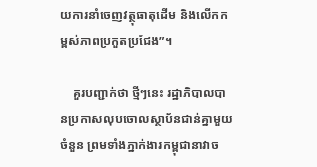យការនាំចេញវត្ថុធាតុដើម និងលើកកម្ពស់ភាពប្រកួតប្រជែង”។

    គួរបញ្ជាក់ថា ថ្មីៗនេះ រដ្ឋាភិបាលបានប្រកាសលុបចោលស្ថាប័នជាន់គ្នាមួយចំនួន ព្រមទាំងភ្នាក់ងារកម្ពុជានាវាច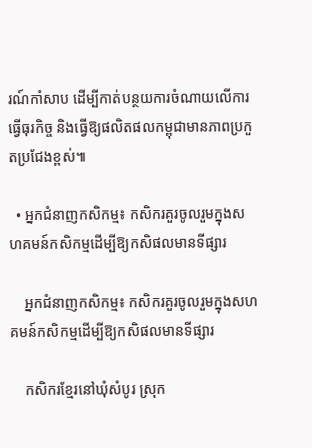រណ៍កាំសាប ដើម្បីកាត់បន្ថយការចំណាយលើការធ្វើធុរកិច្ច និងធ្វើឱ្យផលិតផលកម្ពុជាមានភាពប្រកួតប្រជែងខ្ពស់៕

  • អ្នកជំនាញកសិកម្ម៖ កសិករគួរចូលរួមក្នុងសហគមន៍កសិកម្មដើម្បីឱ្យកសិផលមានទីផ្សារ

    អ្នកជំនាញកសិកម្ម៖ កសិករគួរចូលរួមក្នុងសហគមន៍កសិកម្មដើម្បីឱ្យកសិផលមានទីផ្សារ

    កសិករខ្មែរនៅឃុំសំបូរ ស្រុក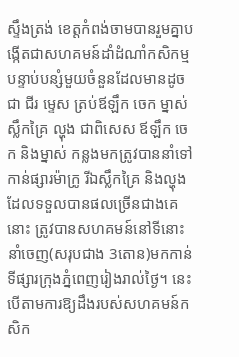ស្ទឹងត្រង់ ខេត្តកំពង់ចាមបានរួមគ្នាបង្កើតជាសហគមន៍ដាំដំណាំកសិកម្មបន្ទាប់បន្សំមួយចំនួនដែលមានដូចជា ជីរ ម្ទេស ត្រប់ឪឡឹក ចេក ម្នាស់ ស្លឹកគ្រៃ ល្ហុង ជាពិសេស ឪឡឹក ចេក និងម្នាស់ កន្លងមកត្រូវបាននាំទៅកាន់ផ្សារម៉ាក្រូ រីឯស្លឹកគ្រៃ និងល្ហុង ដែលទទួលបានផលច្រើនជាងគេនោះ ត្រូវបានសហគមន៍នៅទីនោះនាំចេញ(សរុបជាង 3តោន)មកកាន់ទីផ្សារក្រុងភ្នំពេញរៀងរាល់ថ្ងៃ។ នេះបើតាមការឱ្យដឹងរបស់សហគមន៍កសិក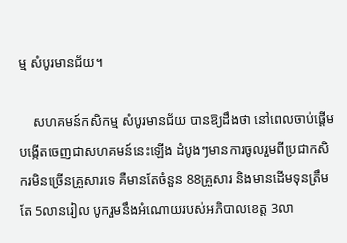ម្ម សំបូរមានជ័យ។

    សហគមន៍កសិកម្ម សំបូរមានជ័យ បានឱ្យដឹងថា នៅពេលចាប់ផ្តើមបង្កើតចេញជាសហគមន៍នេះឡើង ដំបូងៗមានការចូលរួមពីប្រជាកសិករមិនច្រើនគ្រួសារទេ គឺមានតែចំនួន 88គ្រួសារ និងមានដើមទុនត្រឹមតែ 5លានរៀល បូករួមនឹងអំណោយរបស់អភិបាលខេត្ត 3លា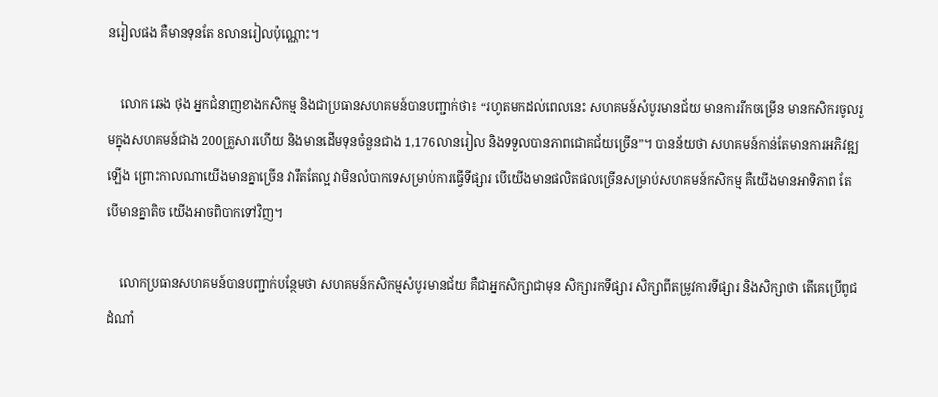នរៀលផង គឺមានទុនតែ 8លានរៀលប៉ុណ្ណោះ។

    លោក ឆេង ថុង អ្នកជំនាញខាងកសិកម្ម និងជាប្រធានសហគមន៍បានបញ្ជាក់ថា៖ “រហូតមកដល់ពេលនេះ សហគមន៍សំបូរមានជ័យ មានការរីកចម្រើន មានកសិករចូលរួមក្នុងសហគមន៍ជាង 200គ្រួសារហើយ និងមានដើមទុនចំនួនជាង 1,176លានរៀល និងទទួលបានភាពជោគជ័យច្រើន”។ បានន័យថា សហគមន៍កាន់តែមានការអភិវឌ្ឍឡើង ព្រោះកាលណាយើងមានគ្នាច្រើន វារឹតតែល្អ វាមិនលំបាកទេសម្រាប់ការធ្វើទីផ្សារ បើយើងមានផលិតផលច្រើនសម្រាប់សហគមន៍កសិកម្ម គឺយើងមានអាទិភាព តែបើមានគ្នាតិច យើងអាចពិបាកទៅវិញ។

    លោកប្រធានសហគមន៍បានបញ្ជាក់បន្ថែមថា សហគមន៍កសិកម្មសំបូរមានជ័យ គឺជាអ្នកសិក្សាជាមុន សិក្សារកទីផ្សារ សិក្សាពីតម្រូវការទីផ្សារ និងសិក្សាថា តើគេប្រើពូជដំណាំ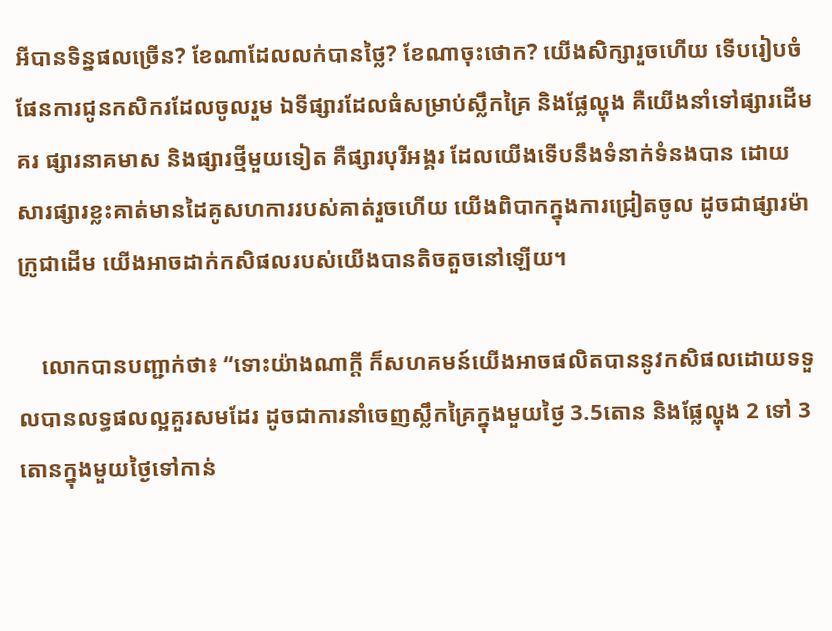អីបានទិន្នផលច្រើន? ខែណាដែលលក់បានថ្លៃ? ខែណាចុះថោក? យើងសិក្សារួចហើយ ទើបរៀបចំផែនការជូនកសិករដែលចូលរួម ឯទីផ្សារដែលធំសម្រាប់ស្លឹកគ្រៃ និងផ្លែល្ហុង គឺយើងនាំទៅផ្សារដើមគរ ផ្សារនាគមាស និងផ្សារថ្មីមួយទៀត គឺផ្សារបុរីអង្គរ ដែលយើងទើបនឹងទំនាក់ទំនងបាន ដោយសារផ្សារខ្លះគាត់មានដៃគូសហការរបស់គាត់រួចហើយ យើងពិបាកក្នុងការជ្រៀតចូល ដូចជាផ្សារម៉ាក្រូជាដើម យើងអាចដាក់កសិផលរបស់យើងបានតិចតួចនៅឡើយ។

    លោកបានបញ្ជាក់ថា៖ “ទោះយ៉ាងណាក្តី ក៏សហគមន៍យើងអាចផលិតបាននូវកសិផលដោយទទួលបានលទ្ធផលល្អគួរសមដែរ ដូចជាការនាំចេញស្លឹកគ្រៃក្នុងមួយថ្ងៃ 3.5តោន និងផ្លែល្ហុង 2 ទៅ 3តោនក្នុងមួយថ្ងៃទៅកាន់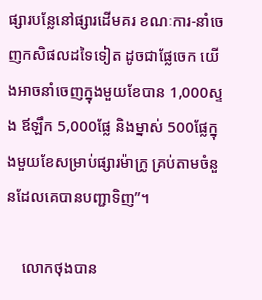ផ្សារបន្លែនៅផ្សារដើមគរ ខណៈការ-នាំចេញកសិផលដទៃទៀត ដូចជាផ្លែចេក យើងអាចនាំចេញក្នុងមួយខែបាន 1,000ស្ទង ឪឡឹក 5,000ផ្លែ និងម្នាស់ 500ផ្លែក្នុងមួយខែសម្រាប់ផ្សារម៉ាក្រូ គ្រប់តាមចំនួនដែលគេបានបញ្ជាទិញ”។

    លោកថុងបាន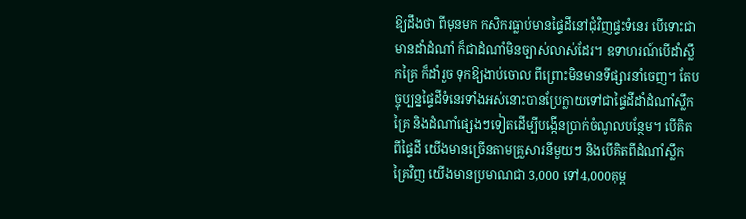ឱ្យដឹងថា ពីមុនមក កសិករធ្លាប់មានផ្ទៃដីនៅជុំវិញផ្ទះទំនេរ បើទោះជាមានដាំដំណាំ ក៏ជាដំណាំមិនច្បាស់លាស់ដែរ។ ឧទាហរណ៍បើដាំស្លឹកគ្រៃ ក៏ដាំរួច ទុកឱ្យងាប់ចោល ពីព្រោះមិនមានទីផ្សារនាំចេញ។ តែបច្ចុប្បន្នផ្ទៃដីទំនេរទាំងអស់នោះបានប្រែក្លាយទៅជាផ្ទៃដីដាំដំណាំស្លឹកគ្រៃ និងដំណាំផ្សេងៗទៀតដើម្បីបង្កើនប្រាក់ចំណូលបន្ថែម។ បើគិតពីផ្ទៃដី យើងមានច្រើនតាមគ្រួសារនីមួយៗ និងបើគិតពីដំណាំស្លឹកគ្រៃវិញ យើងមានប្រមាណជា 3,000 ទៅ4,000គុម្ព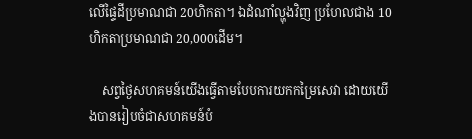លើផ្ទៃដីប្រមាណជា 20ហិកតា។ ឯដំណាំល្ហុងវិញ ប្រហែលជាង 10ហិកតាប្រមាណជា 20,000ដើម។

    សព្វថ្ងៃសហគមន៍យើងធ្វើតាមបែបការយកកម្រៃសេវា ដោយយើងបានរៀបចំជាសហគមន៍បំ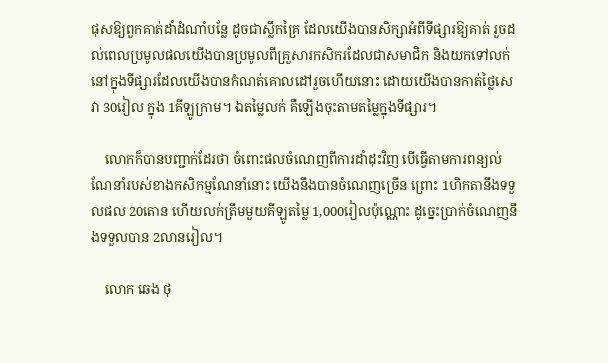ផុសឱ្យពួកគាត់ដាំដំណាំបន្លែ ដូចជាស្លឹកគ្រៃ ដែលយើងបានសិក្សាអំពីទីផ្សារឱ្យគាត់ រួចដល់ពេលប្រមូលផលយើងបានប្រមូលពីគ្រួសារកសិករដែលជាសមាជិក និងយកទៅលក់នៅក្នុងទីផ្សារដែលយើងបានកំណត់គោលដៅរួចហើយនោះ ដោយយើងបានកាត់ថ្លៃសេវា 30រៀល ក្នុង 1គីឡូក្រាម។ ឯតម្លៃលក់ គឺឡើងចុះតាមតម្លៃក្នុងទីផ្សារ។

    លោកក៏បានបញ្ជាក់ដែរថា ចំពោះផលចំណេញពីការដាំដុះវិញ បើធ្វើតាមការពន្យល់ណែនាំរបស់ខាងកសិកម្មណែនាំនោះ យើងនឹងបានចំណេញច្រើន ព្រោះ 1ហិកតានឹងទទួលផល 20តោន ហើយលក់ត្រឹមមួយគីឡូតម្លៃ 1,000រៀលប៉ុណ្ណោះ ដូច្នេះប្រាក់ចំណេញនឹងទទួលបាន 2លានរៀល។

    លោក ឆេង ថុ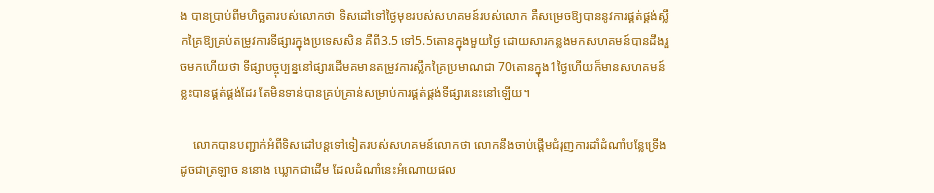ង បានប្រាប់ពីមហិច្ឆតារបស់លោកថា ទិសដៅទៅថ្ងៃមុខរបស់សហគមន៍របស់លោក គឺសម្រេចឱ្យបាននូវការផ្គត់ផ្គង់ស្លឹកគ្រៃឱ្យគ្រប់តម្រូវការទីផ្សារក្នុងប្រទេសសិន គឺពី3.5 ទៅ5.5តោនក្នុងមួយថ្ងៃ ដោយសារកន្លងមកសហគមន៍បានដឹងរួចមកហើយថា ទីផ្សាបច្ចុប្បន្ននៅផ្សារដើមគមានតម្រូវការស្លឹកគ្រៃប្រមាណជា 70តោនក្នុង1ថ្ងៃហើយក៏មានសហគមន៍ខ្លះបានផ្គត់ផ្គង់ដែរ តែមិនទាន់បានគ្រប់គ្រាន់សម្រាប់ការផ្គត់ផ្គង់ទីផ្សារនេះនៅឡើយ។

    លោកបានបញ្ជាក់អំពីទិសដៅបន្តទៅទៀតរបស់សហគមន៍លោកថា លោកនឹងចាប់ផ្តើមជំរុញការដាំដំណាំបន្លែទ្រើង ដូចជាត្រឡាច ននោង ឃ្លោកជាដើម ដែលដំណាំនេះអំណោយផល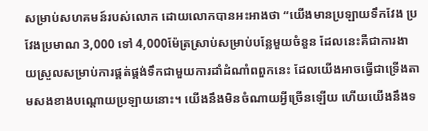សម្រាប់សហគមន៍របស់លោក ដោយលោកបានអះអាងថា “យើងមានប្រឡាយទឹកវែង ប្រវែងប្រមាណ 3,000 ទៅ 4,000ម៉ែត្រស្រាប់សម្រាប់បន្លែមួយចំនួន ដែលនេះគឺជាការងាយស្រួលសម្រាប់ការផ្គត់ផ្គង់ទឹកជាមួយការដាំដំណាំពពួកនេះ ដែលយើងអាចធ្វើជាទ្រើងតាមសងខាងបណ្តោយប្រឡាយនោះ។ យើងនឹងមិនចំណាយអ្វីច្រើនឡើយ ហើយយើងនឹងទ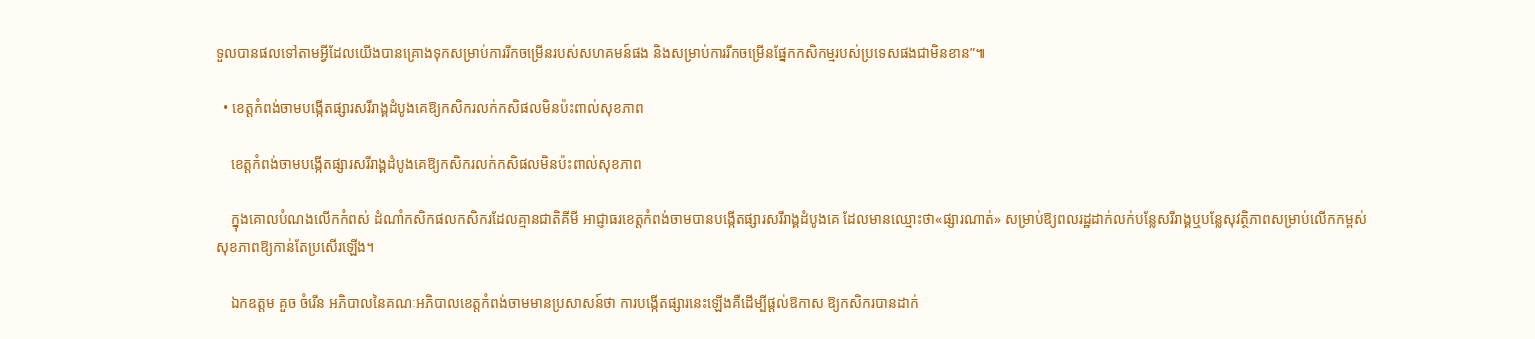ទួលបានផលទៅតាមអ្វីដែលយើងបានគ្រោងទុកសម្រាប់ការរីកចម្រើនរបស់សហគមន៍ផង និងសម្រាប់ការរីកចម្រើនផ្នែកកសិកម្មរបស់ប្រទេសផងជាមិនខាន”៕

  • ខេត្តកំពង់ចាមបង្កើតផ្សារសរីរាង្គដំបូងគេឱ្យកសិករលក់កសិផលមិនប៉ះពាល់សុខភាព

    ខេត្តកំពង់ចាមបង្កើតផ្សារសរីរាង្គដំបូងគេឱ្យកសិករលក់កសិផលមិនប៉ះពាល់សុខភាព

    ក្នុងគោលបំណងលើកកំពស់ ដំណាំកសិកផលកសិករដែលគ្មានជាតិគីមី អាជ្ញាធរខេត្តកំពង់ចាមបានបង្កើតផ្សារសរីរាង្គដំបូងគេ ដែលមានឈ្មោះថា«ផ្សារណាត់» សម្រាប់ឱ្យពលរដ្ឋដាក់លក់បន្លែសរីរាង្គឬបន្លែសុវត្ថិភាពសម្រាប់លើកកម្ពស់សុខភាពឱ្យកាន់តែប្រសើរឡើង។

    ឯកឧត្តម គួច ចំរើន អភិបាលនៃគណៈអភិបាលខេត្តកំពង់ចាមមានប្រសាសន៍ថា ការបង្កើតផ្សារនេះឡើងគឺដើម្បីផ្តល់ឱកាស ឱ្យកសិករបានដាក់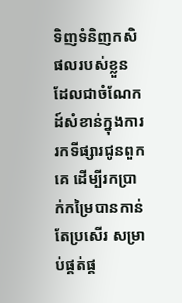ទិញទំនិញកសិផលរបស់ខ្លួន ដែលជាចំណែកដ៍សំខាន់ក្នុងការរកទីផ្សារជូនពួកគេ ដើម្បីរកប្រាក់កម្រៃបានកាន់តែប្រសើរ សម្រាប់ផ្គត់ផ្គ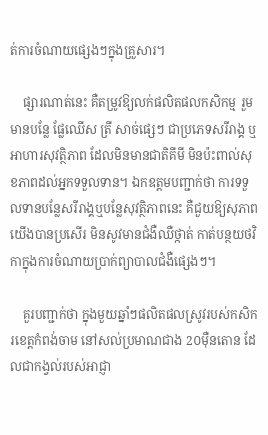ត់ការចំណាយផ្សេងៗក្នុងគ្រួសារ។

    ផ្សារណាត់នេះ គឺតម្រូវឱ្យលក់ផលិតផលកសិកម្ម រួមមានបន្លែ ផ្លែឈើស ត្រី សាច់ផ្សេៗ ជាប្រភេទសរីរាង្គ ឬអាហារសុវត្ថិភាព ដែលមិនមានជាតិគីមី មិនប៉ះពាល់សុខភាពដល់អ្នកទទួលទាន។ ឯកឧត្តមបញ្ជាក់ថា ការទទួលទានបន្លែសរីរាង្គឬបន្លែសុវត្ថិភាពនេះ គឺជួយឱ្យសុភាពយើងបានប្រសើរ មិនសូវមានជំងឺឈឺថ្កាត់ កាត់បន្ថយថវិកាក្នុងការចំណាយប្រាក់ព្យាបាលជំងឺផ្សេងៗ។

    គួរបញ្ជាក់ថា ក្នុងមួយឆ្នាំៗផលិតផលស្រូវរបស់កសិករខេត្តកំពង់ចាម នៅសល់ប្រមាណជាង 2០ម៉ឺនតោន ដែលជាកង្វល់របស់អាជ្ញា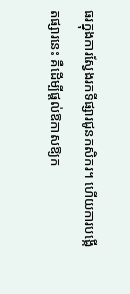ធរក្នុងការស្វែងរកទីផ្សារជូនកសិករ។ ហើយការបង្កើតផ្សារនេះ គឺដើម្បីផ្តល់ឱកាសឱ្យក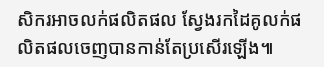សិករអាចលក់ផលិតផល ស្វែងរកដៃគូលក់ផលិតផលចេញបានកាន់តែប្រសើរឡើង៕